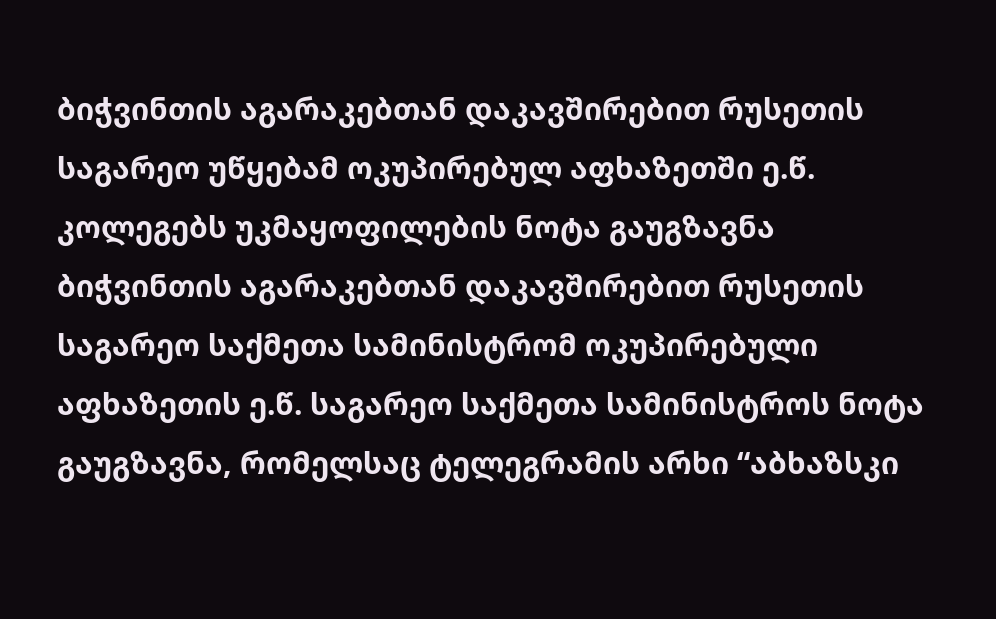ბიჭვინთის აგარაკებთან დაკავშირებით რუსეთის საგარეო უწყებამ ოკუპირებულ აფხაზეთში ე.წ. კოლეგებს უკმაყოფილების ნოტა გაუგზავნა
ბიჭვინთის აგარაკებთან დაკავშირებით რუსეთის საგარეო საქმეთა სამინისტრომ ოკუპირებული აფხაზეთის ე.წ. საგარეო საქმეთა სამინისტროს ნოტა გაუგზავნა, რომელსაც ტელეგრამის არხი “აბხაზსკი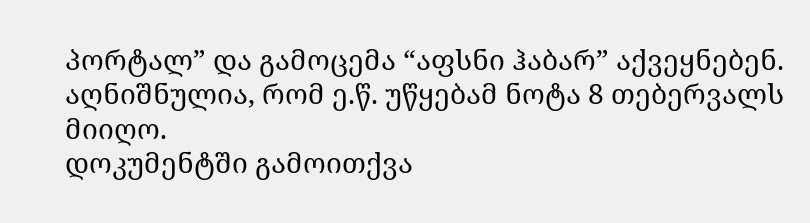პორტალ” და გამოცემა “აფსნი ჰაბარ” აქვეყნებენ.
აღნიშნულია, რომ ე.წ. უწყებამ ნოტა 8 თებერვალს მიიღო.
დოკუმენტში გამოითქვა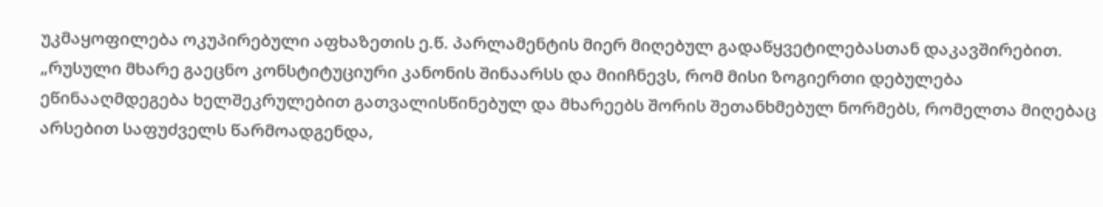უკმაყოფილება ოკუპირებული აფხაზეთის ე.წ. პარლამენტის მიერ მიღებულ გადაწყვეტილებასთან დაკავშირებით.
„რუსული მხარე გაეცნო კონსტიტუციური კანონის შინაარსს და მიიჩნევს, რომ მისი ზოგიერთი დებულება ეწინააღმდეგება ხელშეკრულებით გათვალისწინებულ და მხარეებს შორის შეთანხმებულ ნორმებს, რომელთა მიღებაც არსებით საფუძველს წარმოადგენდა,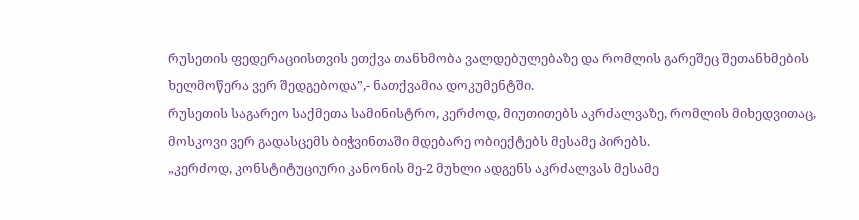რუსეთის ფედერაციისთვის ეთქვა თანხმობა ვალდებულებაზე და რომლის გარეშეც შეთანხმების ხელმოწერა ვერ შედგებოდა”,- ნათქვამია დოკუმენტში.
რუსეთის საგარეო საქმეთა სამინისტრო, კერძოდ, მიუთითებს აკრძალვაზე, რომლის მიხედვითაც, მოსკოვი ვერ გადასცემს ბიჭვინთაში მდებარე ობიექტებს მესამე პირებს.
„კერძოდ, კონსტიტუციური კანონის მე-2 მუხლი ადგენს აკრძალვას მესამე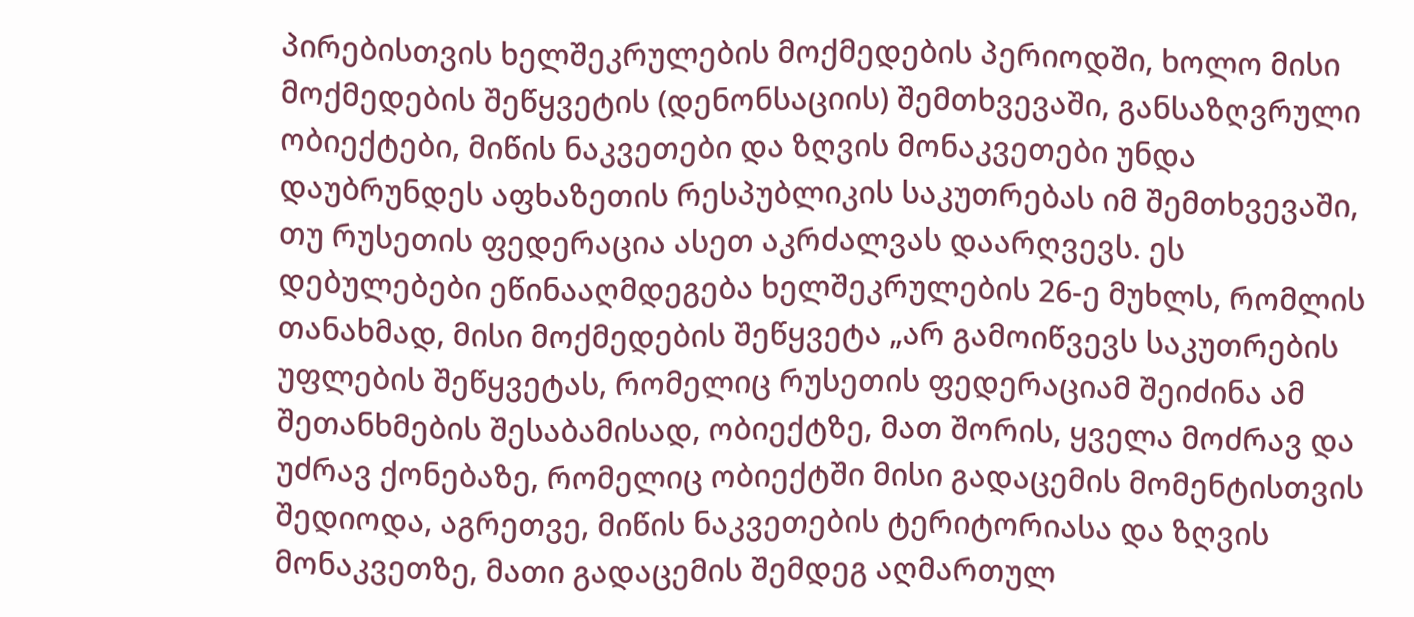პირებისთვის ხელშეკრულების მოქმედების პერიოდში, ხოლო მისი მოქმედების შეწყვეტის (დენონსაციის) შემთხვევაში, განსაზღვრული ობიექტები, მიწის ნაკვეთები და ზღვის მონაკვეთები უნდა დაუბრუნდეს აფხაზეთის რესპუბლიკის საკუთრებას იმ შემთხვევაში, თუ რუსეთის ფედერაცია ასეთ აკრძალვას დაარღვევს. ეს დებულებები ეწინააღმდეგება ხელშეკრულების 26-ე მუხლს, რომლის თანახმად, მისი მოქმედების შეწყვეტა „არ გამოიწვევს საკუთრების უფლების შეწყვეტას, რომელიც რუსეთის ფედერაციამ შეიძინა ამ შეთანხმების შესაბამისად, ობიექტზე, მათ შორის, ყველა მოძრავ და უძრავ ქონებაზე, რომელიც ობიექტში მისი გადაცემის მომენტისთვის შედიოდა, აგრეთვე, მიწის ნაკვეთების ტერიტორიასა და ზღვის მონაკვეთზე, მათი გადაცემის შემდეგ აღმართულ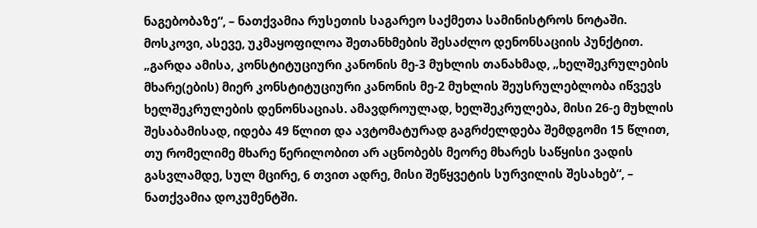ნაგებობაზე“, – ნათქვამია რუსეთის საგარეო საქმეთა სამინისტროს ნოტაში.
მოსკოვი, ასევე, უკმაყოფილოა შეთანხმების შესაძლო დენონსაციის პუნქტით.
„გარდა ამისა, კონსტიტუციური კანონის მე-3 მუხლის თანახმად, „ხელშეკრულების მხარე(ების) მიერ კონსტიტუციური კანონის მე-2 მუხლის შეუსრულებლობა იწვევს ხელშეკრულების დენონსაციას. ამავდროულად, ხელშეკრულება, მისი 26-ე მუხლის შესაბამისად, იდება 49 წლით და ავტომატურად გაგრძელდება შემდგომი 15 წლით, თუ რომელიმე მხარე წერილობით არ აცნობებს მეორე მხარეს საწყისი ვადის გასვლამდე, სულ მცირე, 6 თვით ადრე, მისი შეწყვეტის სურვილის შესახებ“, – ნათქვამია დოკუმენტში.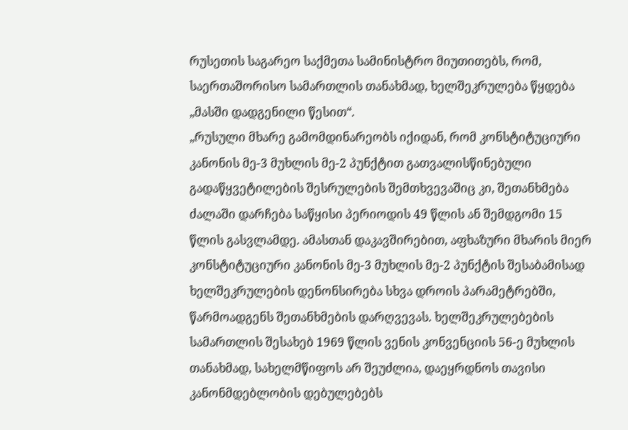რუსეთის საგარეო საქმეთა სამინისტრო მიუთითებს, რომ, საერთაშორისო სამართლის თანახმად, ხელშეკრულება წყდება „მასში დადგენილი წესით“.
„რუსული მხარე გამომდინარეობს იქიდან, რომ კონსტიტუციური კანონის მე-3 მუხლის მე-2 პუნქტით გათვალისწინებული გადაწყვეტილების შესრულების შემთხვევაშიც კი, შეთანხმება ძალაში დარჩება საწყისი პერიოდის 49 წლის ან შემდგომი 15 წლის გასვლამდე. ამასთან დაკავშირებით, აფხაზური მხარის მიერ კონსტიტუციური კანონის მე-3 მუხლის მე-2 პუნქტის შესაბამისად ხელშეკრულების დენონსირება სხვა დროის პარამეტრებში, წარმოადგენს შეთანხმების დარღვევას. ხელშეკრულებების სამართლის შესახებ 1969 წლის ვენის კონვენციის 56-ე მუხლის თანახმად, სახელმწიფოს არ შეუძლია, დაეყრდნოს თავისი კანონმდებლობის დებულებებს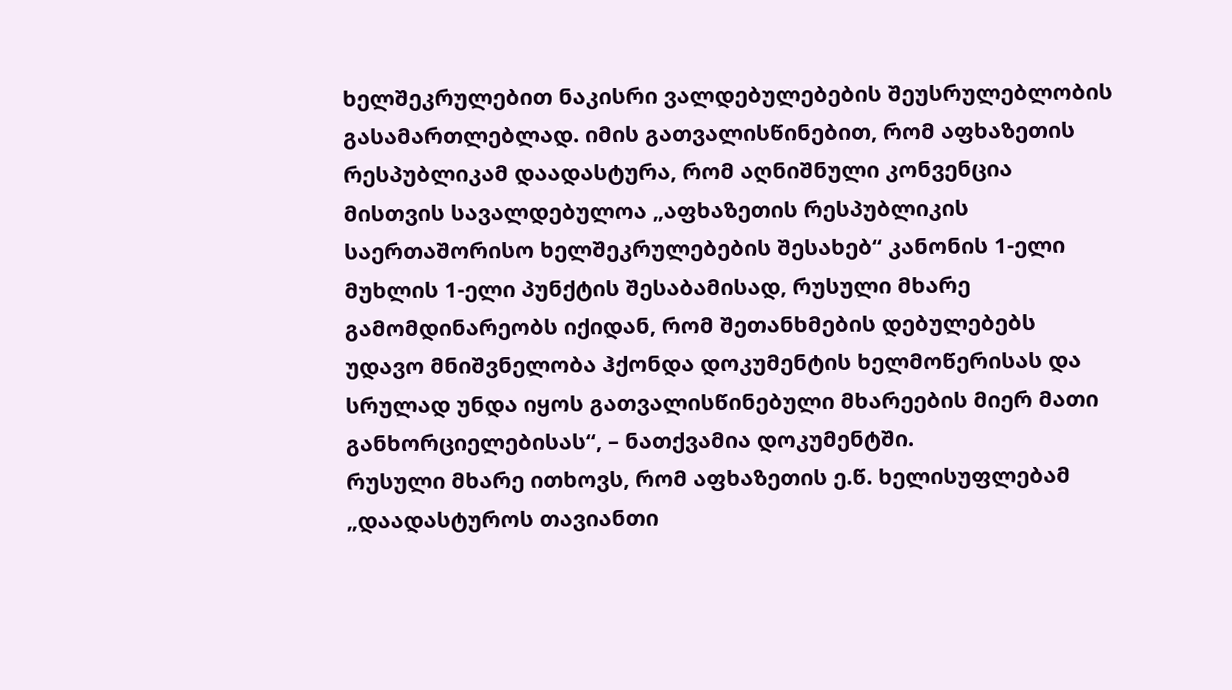ხელშეკრულებით ნაკისრი ვალდებულებების შეუსრულებლობის გასამართლებლად. იმის გათვალისწინებით, რომ აფხაზეთის რესპუბლიკამ დაადასტურა, რომ აღნიშნული კონვენცია მისთვის სავალდებულოა „აფხაზეთის რესპუბლიკის საერთაშორისო ხელშეკრულებების შესახებ“ კანონის 1-ელი მუხლის 1-ელი პუნქტის შესაბამისად, რუსული მხარე გამომდინარეობს იქიდან, რომ შეთანხმების დებულებებს უდავო მნიშვნელობა ჰქონდა დოკუმენტის ხელმოწერისას და სრულად უნდა იყოს გათვალისწინებული მხარეების მიერ მათი განხორციელებისას“, – ნათქვამია დოკუმენტში.
რუსული მხარე ითხოვს, რომ აფხაზეთის ე.წ. ხელისუფლებამ „დაადასტუროს თავიანთი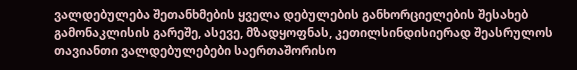ვალდებულება შეთანხმების ყველა დებულების განხორციელების შესახებ გამონაკლისის გარეშე, ასევე, მზადყოფნას, კეთილსინდისიერად შეასრულოს თავიანთი ვალდებულებები საერთაშორისო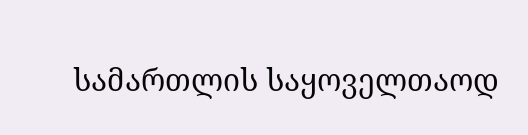სამართლის საყოველთაოდ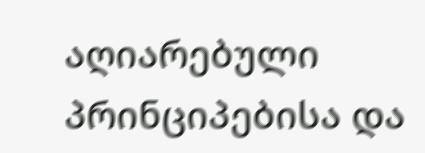აღიარებული პრინციპებისა და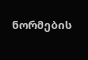ნორმების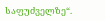საფუძველზე“.